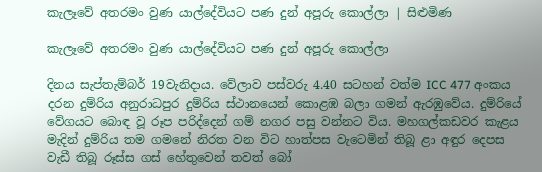කැලෑවේ අතරමං වුණ යාල්දේවියට පණ දුන් අපූරු කොල්ලා | සිළුමිණ

කැලෑවේ අතරමං වුණ යාල්දේවියට පණ දුන් අපූරු කොල්ලා

දිනය සැප්තැම්බර් 19වැනිදාය. වේලාව පස්වරු 4.40 සටහන් වත්ම ICC 477 අංකය දරන දුම්රිය අනුරාධපුර දුම්රිය ස්ථානයෙන් කොළඹ බලා ගමන් ඇරඹුවේය. දුම්රියේ වේගයට බොඳ වූ රූප පරිද්දෙන් ගම් නගර පසු වන්නට විය. මහගල්කඩවර කැළය මැදින් දුම්රිය තම ගමනේ නිරත වන විට හාත්පස වැටෙමින් තිබූ ළා අඳුර දෙපස වැඩී තිබූ රූස්ස ගස් හේතුවෙන් තවත් බෝ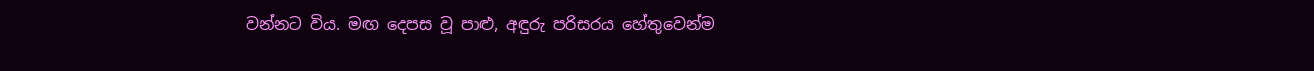වන්නට විය. මඟ දෙපස වූ පාළු, අඳුරු පරිසරය හේතුවෙන්ම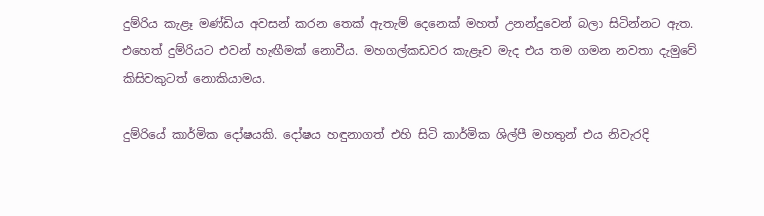දුම්රිය කැළෑ මණ්ඩිය අවසන් කරන තෙක් ඇතැම් දෙනෙක් මහත් උනන්දුවෙන් බලා සිටින්නට ඇත. එහෙත් දුම්රියට එවන් හැඟීමක් නොවීය. මහගල්කඩවර කැළෑව මැද එය තම ගමන නවතා දැමුවේ කිසිවකුටත් නොකියාමය.

දුම්රියේ කාර්මික දෝෂයකි. දෝෂය හඳුනාගත් එහි සිටි කාර්මික ශිල්පී මහතුන් එය නිවැරදි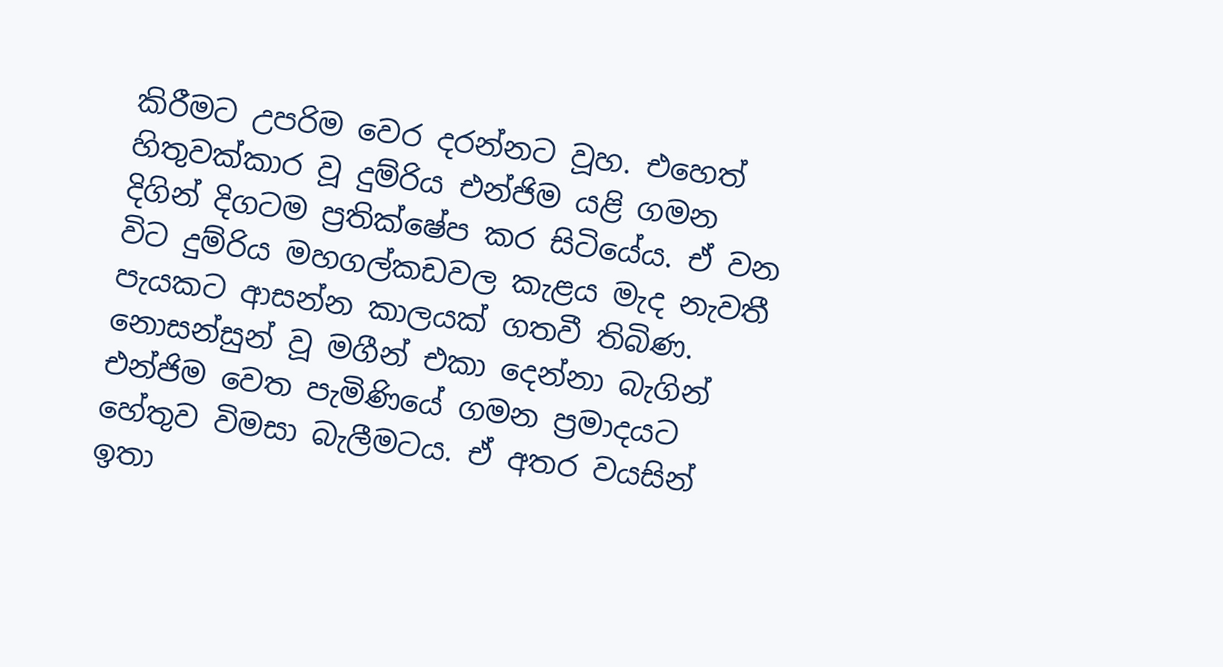කිරීමට උපරිම වෙර දරන්නට වූහ. එහෙත් හිතුවක්කාර වූ දුම්රිය එන්ජිම යළි ගමන දිගින් දිගටම ප්‍රතික්ෂේප කර සිටියේය. ඒ වන විට දුම්රිය මහගල්කඩවල කැළය මැද නැවතී පැයකට ආසන්න කාලයක් ගතවී තිබිණ. නොසන්සුන් වූ මගීන් එකා දෙන්නා බැගින් එන්ජිම වෙත පැමිණියේ ගමන ප්‍රමාදයට හේතුව විමසා බැලීමටය. ඒ අතර වයසින් ඉතා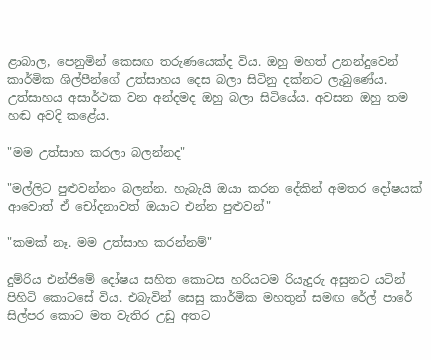ළාබාල, පෙනුමින් කෙසඟ තරුණයෙක්ද විය. ඔහු මහත් උනන්දුවෙන් කාර්මික ශිල්පීන්ගේ උත්සාහය දෙස බලා සිටිනු දක්නට ලැබුණේය. උත්සාහය අසාර්ථක වන අන්දමද ඔහු බලා සිටියේය. අවසන ඔහු තම හඬ අවදි කළේය.

"මම උත්සාහ කරලා බලන්නද"

"මල්ලිට පුළුවන්නං බලන්න. හැබැයි ඔයා කරන දේකින් අමතර දෝෂයක් ආවොත් ඒ චෝදනාවත් ඔයාට එන්න පුළුවන්"

"කමක් නෑ. මම උත්සාහ කරන්නම්"

දුම්රිය එන්ජිමේ දෝෂය සහිත ‍කොටස හරියටම රියැදුරු අසුනට යටින් පිහිටි කොටසේ විය. එබැවින් සෙසු කාර්මික මහතුන් සමඟ රේල් පාරේ සිල්පර කොට මත වැතිර උඩු අතට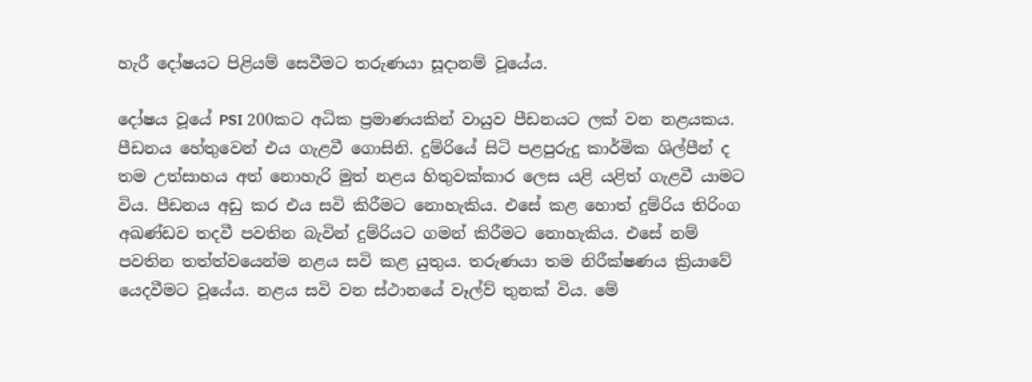හැරී දෝෂයට පිළියම් සෙවීමට තරුණයා සූදානම් වූයේය.

දෝෂය වූයේ PSI 200කට අධික ප්‍රමාණයකින් වායුව පීඩනයට ලක් වන නළයකය. පීඩනය හේතුවෙන් එය ගැළවී ගොසිනි. දුම්රියේ සිටි පළපුරුදු කාර්මික ශිල්පීන් ද තම උත්සාහය අත් නොහැරි මුත් නළය හිතුවක්කාර ලෙස යළි යළිත් ගැළවී යාමට විය. පීඩනය අඩු කර එය සවි කිරීමට නොහැකිය. එසේ කළ හොත් දුම්රිය තිරිංග අඛණ්ඩව තදවී පවතින බැවින් දුම්රියට ගමන් කිරීමට නොහැකිය. එසේ නම් පවතින තත්ත්වයෙන්ම නළය සවි කළ යුතුය. තරුණයා තම නිරීක්ෂණය ක්‍රියාවේ යෙදවීමට වූයේය. නළය සවි වන ස්ථානයේ වෑල්ව් තුනක් විය. මේ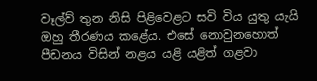වෑල්ව් තුන නිසි පිළිවෙළට සවි විය යුතු යැයි ඔහු තීරණය කළේය. එසේ නොවුනහොත් පීඩනය විසින් නළය යළි යළිත් ගළවා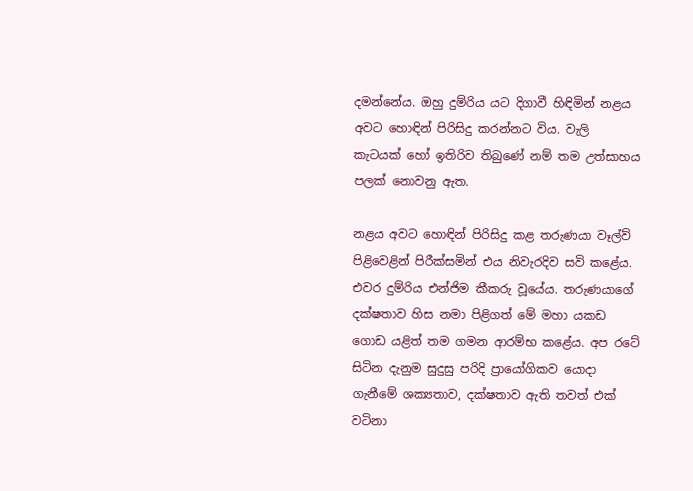දමන්නේය. ඔහු දුම්රිය යට දිගාවී හිඳිමින් නළය අවට හොඳින් පිරිසිදු කරන්නට විය. වැලි කැටයක් හෝ ඉතිරිව තිබුණේ නම් තම උත්සාහය පලක් නොවනු ඇත.

නළය අවට හොඳින් පිරිසිදු කළ තරුණයා වෑල්ව් පිළිවෙළින් පිරීක්සමින් එය නිවැරදිව සවි කළේය. එවර දුම්රිය එන්ජිම කීකරු වූයේය. තරුණයාගේ දක්ෂතාව හිස නමා පිළිගත් මේ මහා යකඩ ගොඩ යළිත් තම ගමන ආරම්භ කළේය. අප රටේ සිටින දැනුම සුදුසු පරිදි ප්‍රායෝගිකව යොදා ගැනීමේ ශක්‍යතාව, දක්ෂතාව ඇති තවත් එක් වටිනා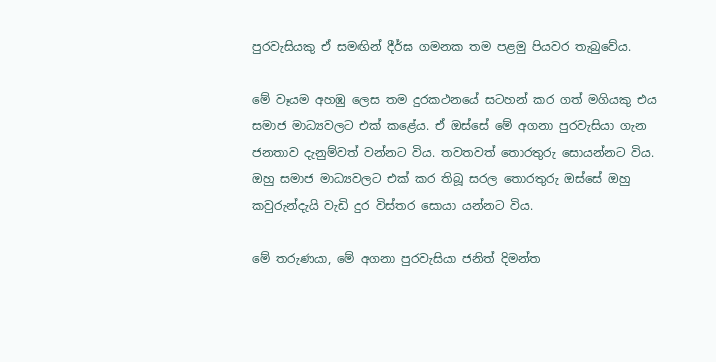පුරවැසියකු ඒ සමඟින් දීර්ඝ ගමනක තම පළමු පියවර තැබුවේය.

මේ වෑයම අහඹු ලෙස තම දුරකථනයේ සටහන් කර ගත් මගියකු එය සමාජ මාධ්‍යවලට එක් කළේය. ඒ ඔස්සේ මේ අගනා පුරවැසියා ගැන ජනතාව දැනුම්වත් වන්නට විය. තවතවත් තොරතුරු සොයන්නට විය. ඔහු සමාජ මාධ්‍යවලට එක් කර තිබූ සරල තොරතුරු ඔස්සේ ඔහු කවුරුන්දැයි වැඩි දුර විස්තර සොයා යන්නට විය.

මේ තරුණයා, මේ අගනා පුරවැසියා ජනිත් දිමන්ත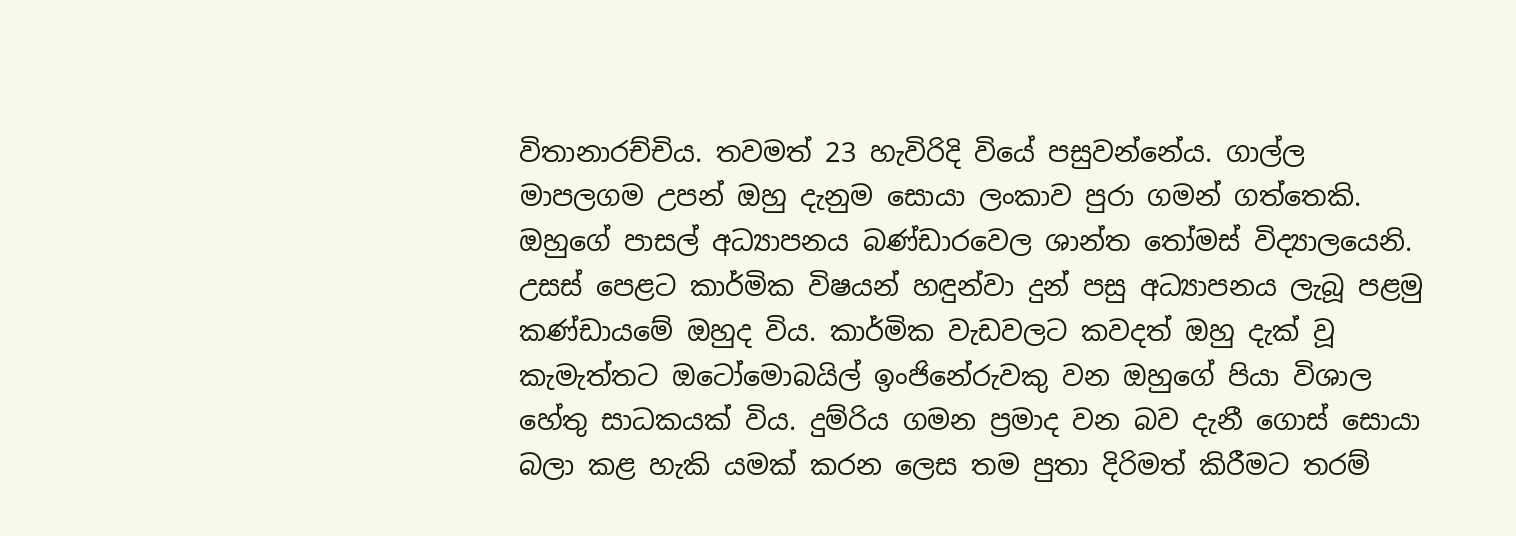විතානාරච්චිය. තවමත් 23 හැවිරිදි වියේ පසුවන්නේය. ගාල්ල මාපලගම උපන් ඔහු දැනුම සොයා ලංකාව පුරා ගමන් ගත්තෙකි. ඔහුගේ පාසල් අධ්‍යාපනය බණ්ඩාරවෙල ශාන්ත තෝමස් විද්‍යාලයෙනි. උසස් පෙළට‍ කාර්මික විෂයන් හඳුන්වා දුන් පසු අධ්‍යාපනය ලැබූ පළමු කණ්ඩායමේ ඔහුද විය. කාර්මික වැඩවලට කවදත් ඔහු දැක් වූ කැමැත්තට ඔටෝමොබයිල් ඉංජිනේරුවකු වන ඔහුගේ පියා විශාල හේතු සාධකයක් විය. දුම්රිය ගමන ප්‍රමාද වන බව දැනී ගොස් සොයා බලා කළ හැකි යමක් කරන ලෙස තම පුතා දිරිමත් කිරීමට තරම්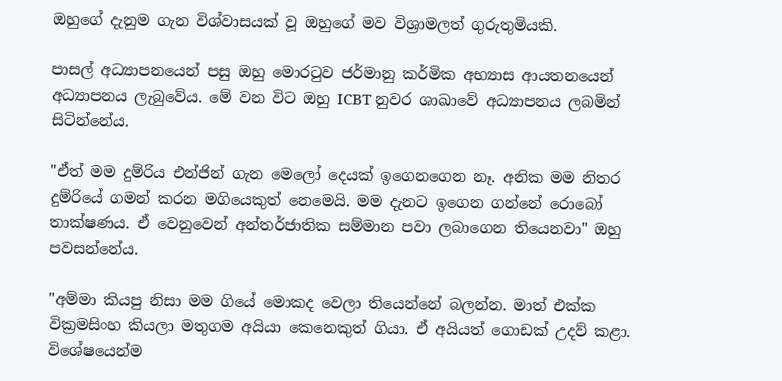ඔහුගේ දැනුම ගැන විශ්වාසයක් වූ ඔහුගේ මව විශ්‍රාමලත් ගුරුතුමියකි.

පාසල් අධ්‍යාපනයෙන් පසු ඔහු මොරටුව ජර්මානු කර්මික අභ්‍යාස ආයතනයෙන් අධ්‍යාපනය ලැබුවේය. මේ වන විට ඔහු ICBT නුවර ශාඛාවේ අධ්‍යාපනය ලබමින් සිටින්නේය.

"ඒත් මම දුම්රිය එන්ජින් ගැන මෙලෝ දෙයක් ඉගෙනගෙන නෑ. අනික මම නිතර දුම්රියේ ගමන් කරන මගියෙකුත් නෙමෙයි. මම දැනට ඉගෙන ගන්නේ රොබෝ තාක්ෂණය. ඒ වෙනුවෙන් අන්තර්ජාතික සම්මාන පවා ලබාගෙන තියෙනවා" ඔහු පවසන්නේය.

"අම්මා කියපු නිසා මම ගියේ මොකද වෙලා තියෙන්නේ බලන්න. මාත් එක්ක වික්‍රමසිංහ කියලා මතුගම අයියා කෙනෙකුත් ගියා. ඒ අයියත් ගොඩක් උදව් කළා. විශේෂයෙන්ම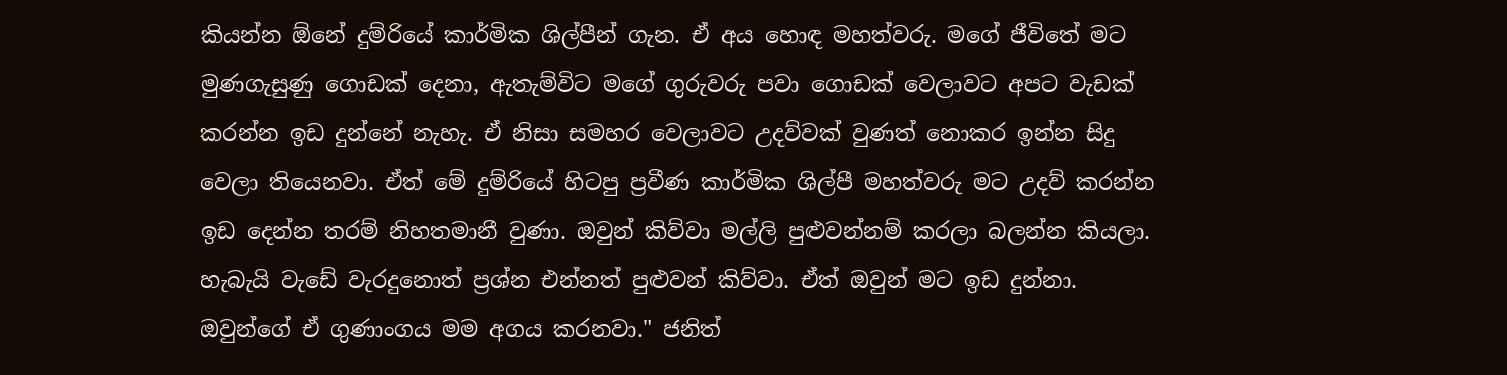කියන්න ඕනේ දුම්රියේ කාර්මික ශිල්පීන් ගැන. ඒ අය හොඳ මහත්වරු. මගේ ජීවිතේ මට මුණගැසුණු ගොඩක් දෙනා, ඇතැම්විට මගේ ගුරුවරු පවා ගොඩක් වෙලාවට අපට වැඩක් කරන්න ඉඩ දුන්නේ නැහැ. ඒ නිසා සමහර වෙලාවට උදව්වක් වුණත් නොකර ඉන්න සිදු වෙලා තියෙනවා. ඒත් මේ දුම්රියේ හිටපු ප්‍රවීණ කාර්මික ශිල්පී මහත්වරු මට උදව් කරන්න ඉඩ දෙන්න තරම් නිහතමානී වුණා. ඔවුන් කිව්වා මල්ලි පුළුවන්නම් කරලා බලන්න කියලා. හැබැයි වැඩේ වැරදුනොත් ප්‍රශ්න එන්නත් පුළුවන් කිව්වා. ඒත් ඔවුන් මට ඉඩ දුන්නා. ඔවුන්ගේ ඒ ගුණාංගය මම අගය කරනවා." ජනිත්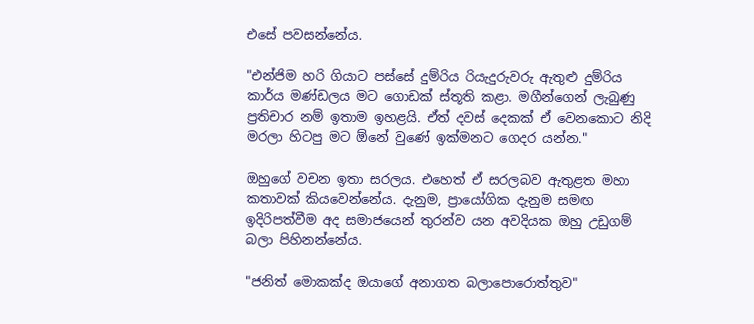එසේ පවසන්නේය.

"එන්ජිම හරි ගියාට පස්සේ දුම්රිය රියැදුරුවරු ඇතුළු දුම්රිය කාර්ය මණ්ඩලය මට ගොඩක් ස්තූති කළා. මගීන්ගෙන් ලැබුණු ප්‍රතිචාර නම් ඉතාම ඉහළයි. ඒත් දවස් දෙකක් ඒ වෙනකොට නිදි මරලා හිටපු මට ඕනේ වුණේ ඉක්මනට ගෙදර යන්න."

ඔහුගේ වචන ඉතා සරලය. එහෙත් ඒ සරලබව ඇතුළත මහා කතාවක් කියවෙන්නේය. දැනුම, ප්‍රායෝගික දැනුම සමඟ ඉදිරිපත්වීම අද සමාජයෙන් තුරන්ව යන අවදියක ඔහු උඩුගම් බලා පිහිනන්නේය.

"ජනිත් මොකක්ද ඔයාගේ අනාගත බලාපොරොත්තුව"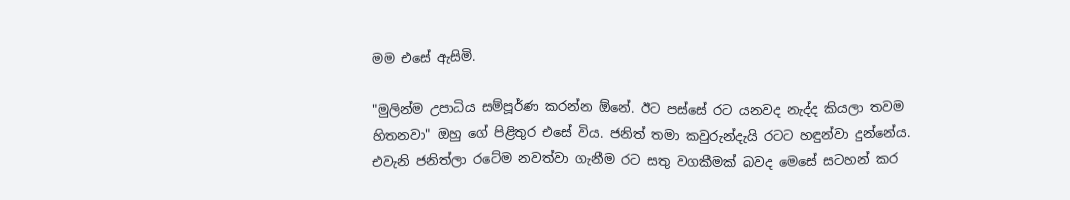මම එසේ ඇසිමි.

"මුලින්ම උපාධිය සම්පූර්ණ කරන්න ඕනේ. ඊට පස්සේ රට යනවද නැද්ද කියලා තවම හිතනවා" ඔහු ගේ පිළිතුර එසේ විය. ජනිත් තමා කවුරුන්දැයි රටට හඳුන්වා දුන්නේය. එවැනි ජනිත්ලා රටේම නවත්වා ගැනීම රට සතු වගකීමක් බවද මෙසේ සටහන් කර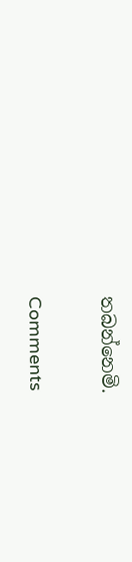තබන්නෙමි.

Comments